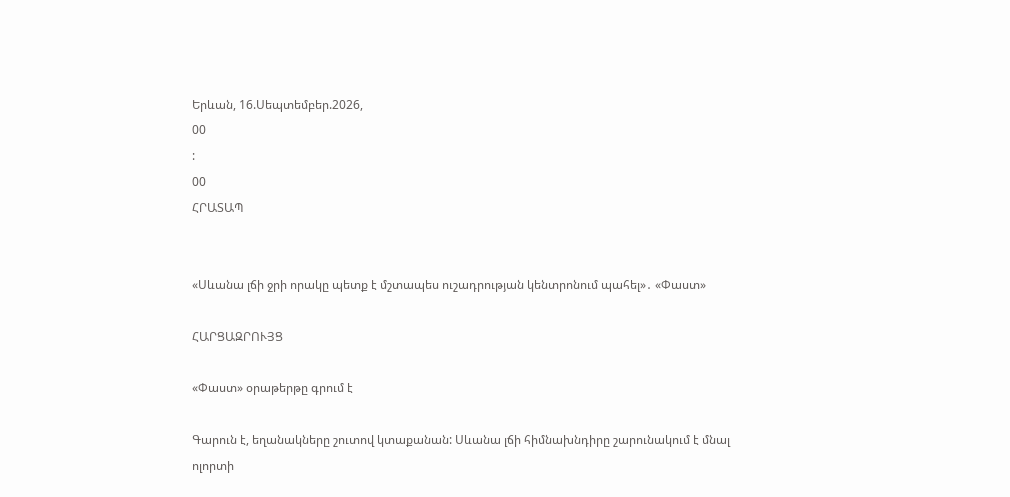Երևան, 16.Սեպտեմբեր.2026,
00
:
00
ՀՐԱՏԱՊ


«Սևանա լճի ջրի որակը պետք է մշտապես ուշադրության կենտրոնում պահել»․ «Փաստ»

ՀԱՐՑԱԶՐՈՒՅՑ

«Փաստ» օրաթերթը գրում է

Գարուն է, եղանակները շուտով կտաքանան: Սևանա լճի հիմնախնդիրը շարունակում է մնալ ոլորտի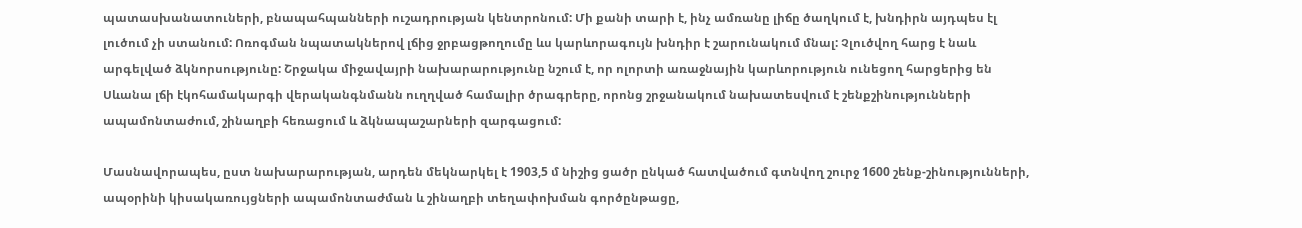պատասխանատուների, բնապահպանների ուշադրության կենտրոնում: Մի քանի տարի է, ինչ ամռանը լիճը ծաղկում է, խնդիրն այդպես էլ լուծում չի ստանում: Ոռոգման նպատակներով լճից ջրբացթողումը ևս կարևորագույն խնդիր է շարունակում մնալ: Չլուծվող հարց է նաև արգելված ձկնորսությունը: Շրջակա միջավայրի նախարարությունը նշում է, որ ոլորտի առաջնային կարևորություն ունեցող հարցերից են Սևանա լճի էկոհամակարգի վերականգնմանն ուղղված համալիր ծրագրերը, որոնց շրջանակում նախատեսվում է շենքշինությունների ապամոնտաժում, շինաղբի հեռացում և ձկնապաշարների զարգացում:

Մասնավորապես, ըստ նախարարության, արդեն մեկնարկել է 1903,5 մ նիշից ցածր ընկած հատվածում գտնվող շուրջ 1600 շենք-շինությունների, ապօրինի կիսակառույցների ապամոնտաժման և շինաղբի տեղափոխման գործընթացը,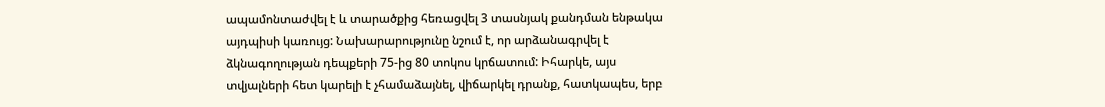ապամոնտաժվել է և տարածքից հեռացվել 3 տասնյակ քանդման ենթակա այդպիսի կառույց: Նախարարությունը նշում է, որ արձանագրվել է ձկնագողության դեպքերի 75-ից 80 տոկոս կրճատում: Իհարկե, այս տվյալների հետ կարելի է չհամաձայնել, վիճարկել դրանք, հատկապես, երբ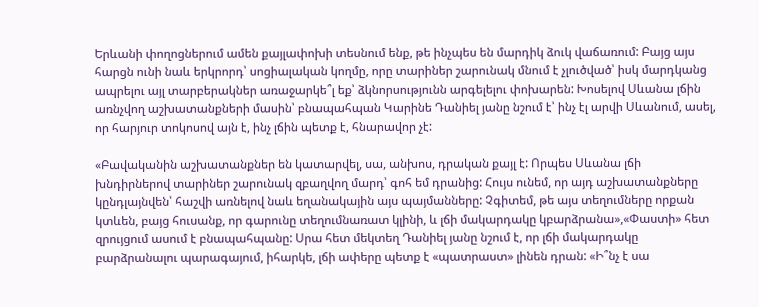Երևանի փողոցներում ամեն քայլափոխի տեսնում ենք, թե ինչպես են մարդիկ ձուկ վաճառում: Բայց այս հարցն ունի նաև երկրորդ՝ սոցիալական կողմը, որը տարիներ շարունակ մնում է չլուծված՝ իսկ մարդկանց ապրելու այլ տարբերակներ առաջարկե՞լ եք՝ ձկնորսությունն արգելելու փոխարեն: Խոսելով Սևանա լճին առնչվող աշխատանքների մասին՝ բնապահպան Կարինե Դանիել յանը նշում է՝ ինչ էլ արվի Սևանում, ասել, որ հարյուր տոկոսով այն է, ինչ լճին պետք է, հնարավոր չէ:

«Բավականին աշխատանքներ են կատարվել, սա, անխոս, դրական քայլ է: Որպես Սևանա լճի խնդիրներով տարիներ շարունակ զբաղվող մարդ՝ գոհ եմ դրանից: Հույս ունեմ, որ այդ աշխատանքները կընդլայնվեն՝ հաշվի առնելով նաև եղանակային այս պայմանները: Չգիտեմ, թե այս տեղումները որքան կտևեն, բայց հուսանք, որ գարունը տեղումնառատ կլինի, և լճի մակարդակը կբարձրանա»,«Փաստի» հետ զրույցում ասում է բնապահպանը: Սրա հետ մեկտեղ Դանիել յանը նշում է, որ լճի մակարդակը բարձրանալու պարագայում, իհարկե, լճի ափերը պետք է «պատրաստ» լինեն դրան: «Ի՞նչ է սա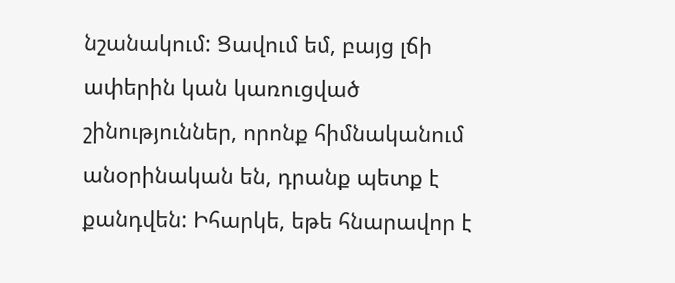նշանակում: Ցավում եմ, բայց լճի ափերին կան կառուցված շինություններ, որոնք հիմնականում անօրինական են, դրանք պետք է քանդվեն: Իհարկե, եթե հնարավոր է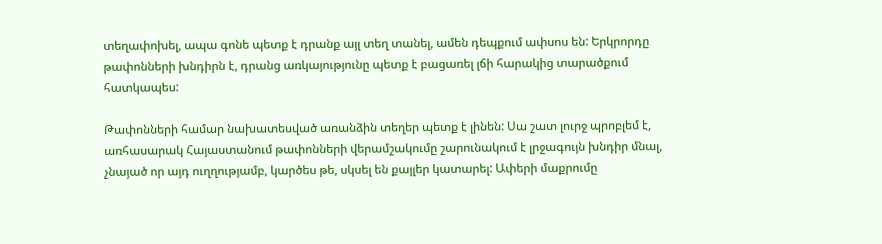տեղափոխել, ապա գոնե պետք է դրանք այլ տեղ տանել, ամեն դեպքում ափսոս են: Երկրորդը թափոնների խնդիրն է, դրանց առկայությունը պետք է բացառել լճի հարակից տարածքում հատկապես:

Թափոնների համար նախատեսված առանձին տեղեր պետք է լինեն: Սա շատ լուրջ պրոբլեմ է, առհասարակ Հայաստանում թափոնների վերամշակումը շարունակում է լրջագույն խնդիր մնալ, չնայած որ այդ ուղղությամբ, կարծես թե, սկսել են քայլեր կատարել: Ափերի մաքրումը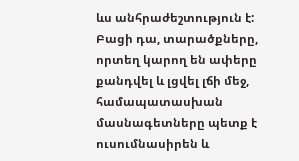ևս անհրաժեշտություն է: Բացի դա, տարածքները, որտեղ կարող են ափերը քանդվել և լցվել լճի մեջ, համապատասխան մասնագետները պետք է ուսումնասիրեն և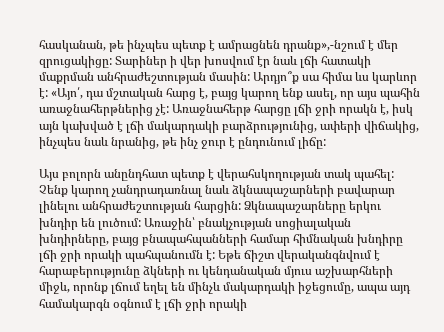հասկանան, թե ինչպես պետք է ամրացնեն դրանք»,-նշում է մեր զրուցակիցը: Տարիներ ի վեր խոսվում էր նաև լճի հատակի մաքրման անհրաժեշտության մասին: Արդյո՞ք սա հիմա ևս կարևոր է: «Այո՛, դա մշտական հարց է, բայց կարող ենք ասել, որ այս պահին առաջնահերթներից չէ: Առաջնահերթ հարցը լճի ջրի որակն է, իսկ այն կախված է լճի մակարդակի բարձրությունից, ափերի վիճակից, ինչպես նաև նրանից, թե ինչ ջուր է ընդունում լիճը:

Այս բոլորն անընդհատ պետք է վերահսկողության տակ պահել: Չենք կարող չանդրադառնալ նաև ձկնապաշարների բավարար լինելու անհրաժեշտության հարցին: Ձկնապաշարները երկու խնդիր են լուծում: Առաջին՝ բնակչության սոցիալական խնդիրները, բայց բնապահպանների համար հիմնական խնդիրը լճի ջրի որակի պահպանումն է: Եթե ճիշտ վերականգնվում է հարաբերությունը ձկների ու կենդանական մյուս աշխարհների միջև, որոնք լճում եղել են մինչև մակարդակի իջեցումը, ապա այդ համակարգն օգնում է լճի ջրի որակի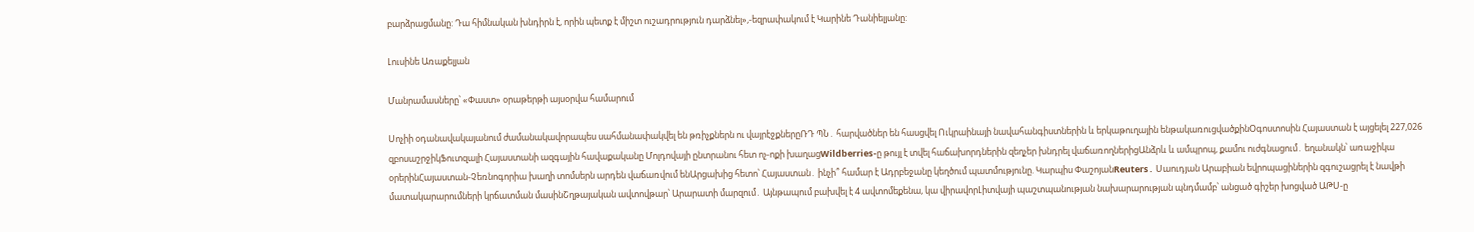բարձրացմանը: Դա հիմնական խնդիրն է, որին պետք է միշտ ուշադրություն դարձնել»,-եզրափակում է Կարինե Դանիելյանը:

Լուսինե Առաքելյան

Մանրամասները՝ «Փաստ» օրաթերթի այսօրվա համարում

Սոչիի օդանավակայանում ժամանակավորապես սահմանափակվել են թռիչքներն ու վայրէջքներըՌԴ ՊՆ․ հարվածներ են հասցվել Ուկրաինայի նավահանգիստներին և երկաթուղային ենթակառուցվածքինՕգոստոսին Հայաստան է այցելել 227,026 զբոսաշրջիկՖուտզալի Հայաստանի ազգային հավաքականը Մոլդովայի ընտրանու հետ ոչ-ոքի խաղացWildberries-ը թույլ է տվել հաճախորդներին զեղչեր խնդրել վաճառողներիցԱնձրև և ամպրոպ, քամու ուժգնացում․ եղանակն՝ առաջիկա օրերինՀայաստան-Չեռնոգորիա խաղի տոմսերն արդեն վաճառվում ենԱրցախից հետո՝ Հայաստան․ ինչի՞ համար է Ադրբեջանը կեղծում պատմությունը. Կարպիս ՓաշոյանReuters․ Սաուդյան Արաբիան եվրոպացիներին զգուշացրել է նավթի մատակարարումների կրճատման մասինՇղթայական ավտովթար՝ Արարատի մարզում․ Այնթապում բախվել է 4 ավտոմեքենա, կա վիրավորԼիտվայի պաշտպանության նախարարության պնդմամբ՝ անցած գիշեր խոցված ԱԹՍ-ը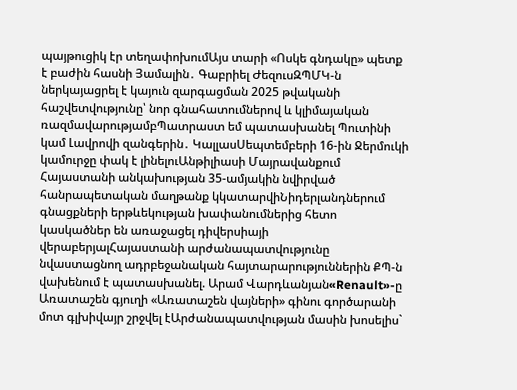պայթուցիկ էր տեղափոխումԱյս տարի «Ոսկե գնդակը» պետք է բաժին հասնի Յամալին․ Գաբրիել ԺեզուսԶՊՄԿ-ն ներկայացրել է կայուն զարգացման 2025 թվականի հաշվետվությունը՝ նոր գնահատումներով և կլիմայական ռազմավարությամբՊատրաստ եմ պատասխանել Պուտինի կամ Լավրովի զանգերին․ ԿալլասՍեպտեմբերի 16-ին Ջերմուկի կամուրջը փակ է լինելուԱնթիլիասի Մայրավանքում Հայաստանի անկախության 35-ամյակին նվիրված հանրապետական մաղթանք կկատարվիՆիդերլանդներում գնացքների երթևեկության խափանումներից հետո կասկածներ են առաջացել դիվերսիայի վերաբերյալՀայաստանի արժանապատվությունը նվաստացնող ադրբեջանական հայտարարություններին ՔՊ-ն վախենում է պատասխանել. Արամ Վարդևանյան«Renault»-ը Առատաշեն գյուղի «Առատաշեն վայների» գինու գործարանի մոտ գլխիվայր շրջվել էԱրժանապատվության մասին խոսելիս`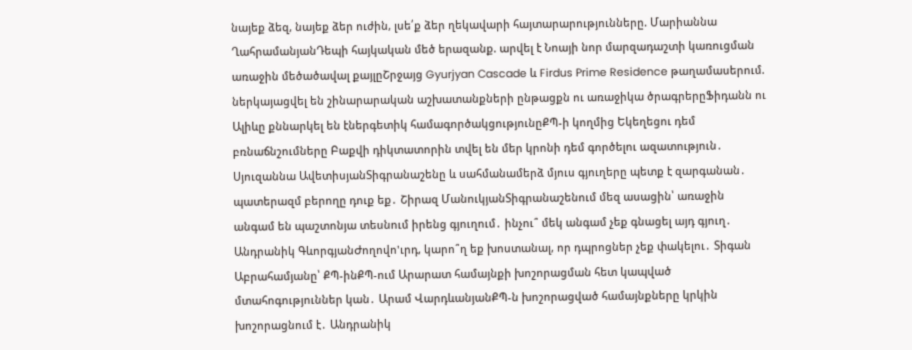նայեք ձեզ, նայեք ձեր ուժին, լսե՛ք ձեր ղեկավարի հայտարարությունները. Մարիաննա ՂահրամանյանԴեպի հայկական մեծ երազանք. արվել է Նոայի նոր մարզադաշտի կառուցման առաջին մեծածավալ քայլըՇրջայց Gyurjyan Cascade և Firdus Prime Residence թաղամասերում. ներկայացվել են շինարարական աշխատանքների ընթացքն ու առաջիկա ծրագրերըՖիդանն ու Ալիևը քննարկել են էներգետիկ համագործակցությունըՔՊ-ի կողմից Եկեղեցու դեմ բռնաճնշումները Բաքվի դիկտատորին տվել են մեր կրոնի դեմ գործելու ազատություն․ Սյուզաննա ԱվետիսյանՏիգրանաշենը և սահմանամերձ մյուս գյուղերը պետք է զարգանան․ պատերազմ բերողը դուք եք․ Շիրազ ՄանուկյանՏիգրանաշենում մեզ ասացին՝ առաջին անգամ են պաշտոնյա տեսնում իրենց գյուղում․ ինչու՞ մեկ անգամ չեք գնացել այդ գյուղ․ Անդրանիկ ԳևորգյանԺողովո'ւրդ, կարո՞ղ եք խոստանալ, որ դպրոցներ չեք փակելու․ Տիգան Աբրահամյանը՝ ՔՊ-ինՔՊ-ում Արարատ համայնքի խոշորացման հետ կապված մտահոգություններ կան․ Արամ ՎարդևանյանՔՊ-ն խոշորացված համայնքները կրկին խոշորացնում է․ Անդրանիկ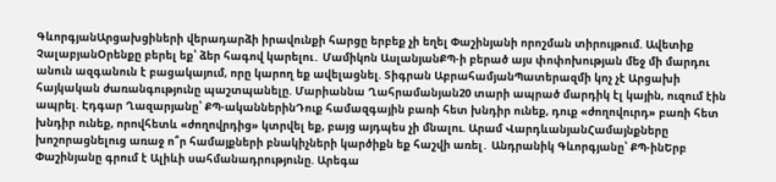ԳևորգյանԱրցախցիների վերադարձի իրավունքի հարցը երբեք չի եղել Փաշինյանի որոշման տիրույթում. Ավետիք ՉալաբյանՕրենքը բերել եք՝ ձեր հագով կարելու․ Մամիկոն ԱսլանյանՔՊ-ի բերած այս փոփոխության մեջ մի մարդու անուն ազգանուն է բացակայում, որը կարող եք ավելացնել. Տիգրան ԱբրահամյանՊատերազմի կոչ չէ Արցախի հայկական ժառանգությունը պաշտպանելը. Մարիաննա Ղահրամանյան20 տարի ապրած մարդիկ էլ կային, ուզում էին ապրել. Էդգար Ղազարյանը՝ ՔՊ-ականներինԴուք համազգային բառի հետ խնդիր ունեք, դուք «ժողովուրդ» բառի հետ խնդիր ունեք, որովհետև «ժողովրդից» կտրվել եք, բայց այդպես չի մնալու. Արամ ՎարդևանյանՀամայնքները խոշորացնելուց առաջ ո՞ր համայքների բնակիչների կարծիքն եք հաշվի առել․ Անդրանիկ Գևորգյանը՝ ՔՊ-ինԵրբ Փաշինյանը գրում է Ալիևի սահմանադրությունը. Արեգա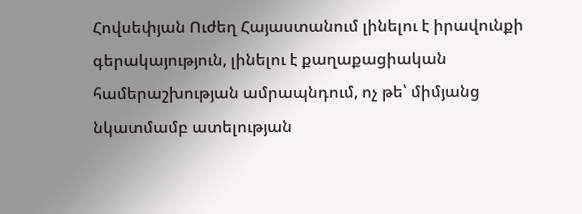Հովսեփյան Ուժեղ Հայաստանում լինելու է իրավունքի գերակայություն, լինելու է քաղաքացիական համերաշխության ամրապնդում, ոչ թե՝ միմյանց նկատմամբ ատելության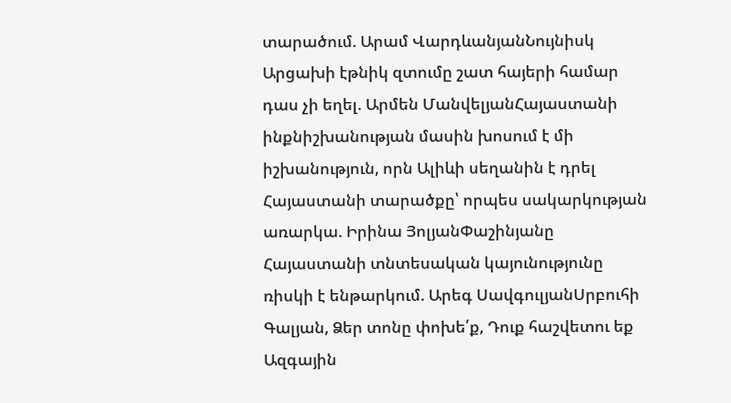տարածում. Արամ ՎարդևանյանՆույնիսկ Արցախի էթնիկ զտումը շատ հայերի համար դաս չի եղել. Արմեն ՄանվելյանՀայաստանի ինքնիշխանության մասին խոսում է մի իշխանություն, որն Ալիևի սեղանին է դրել Հայաստանի տարածքը՝ որպես սակարկության առարկա. Իրինա ՅոլյանՓաշինյանը Հայաստանի տնտեսական կայունությունը ռիսկի է ենթարկում. Արեգ ՍավգուլյանՍրբուհի Գալյան, Ձեր տոնը փոխե՛ք, Դուք հաշվետու եք Ազգային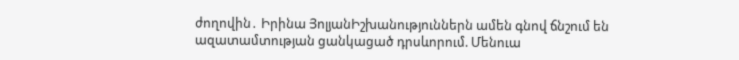ժողովին․ Իրինա ՅոլյանԻշխանություններն ամեն գնով ճնշում են ազատամտության ցանկացած դրսևորում. Մենուա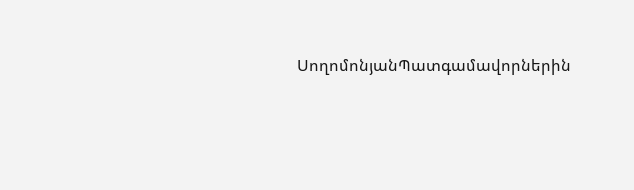ՍողոմոնյանՊատգամավորներին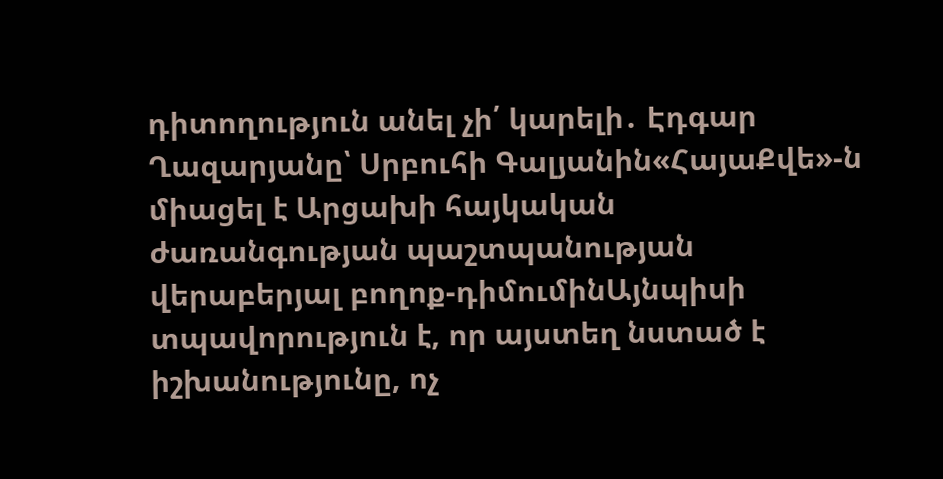դիտողություն անել չի՛ կարելի․ Էդգար Ղազարյանը՝ Սրբուհի Գալյանին«ՀայաՔվե»-ն միացել է Արցախի հայկական ժառանգության պաշտպանության վերաբերյալ բողոք-դիմումինԱյնպիսի տպավորություն է, որ այստեղ նստած է իշխանությունը, ոչ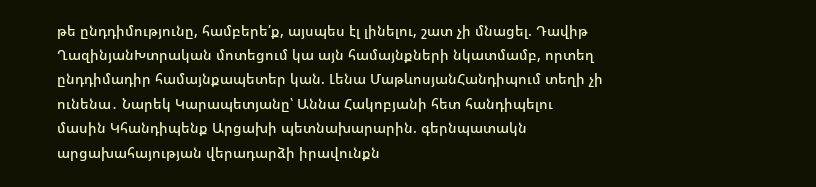թե ընդդիմությունը, համբերե՛ք, այսպես էլ լինելու, շատ չի մնացել. Դավիթ ՂազինյանԽտրական մոտեցում կա այն համայնքների նկատմամբ, որտեղ ընդդիմադիր համայնքապետեր կան. Լենա ՄաթևոսյանՀանդիպում տեղի չի ունենա․ Նարեկ Կարապետյանը՝ Աննա Հակոբյանի հետ հանդիպելու մասին Կհանդիպենք Արցախի պետնախարարին. գերնպատակն արցախահայության վերադարձի իրավունքն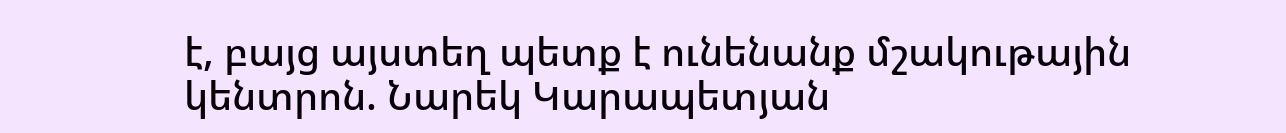է, բայց այստեղ պետք է ունենանք մշակութային կենտրոն. Նարեկ Կարապետյան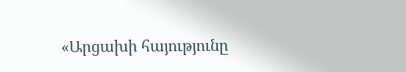«Արցախի հայությունը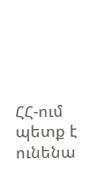ՀՀ-ում պետք է ունենա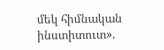մեկ հիմնական ինստիտուտ».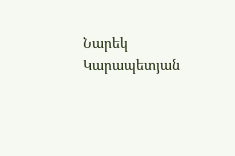Նարեկ Կարապետյան